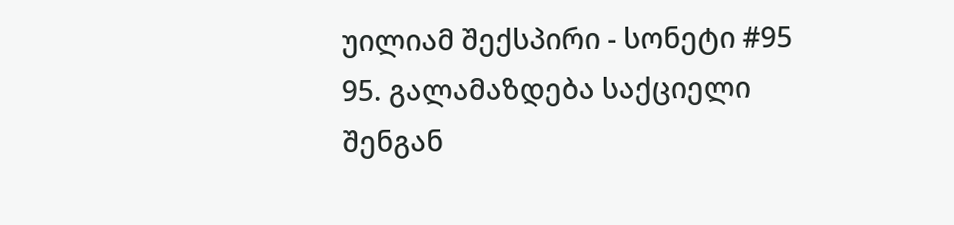უილიამ შექსპირი - სონეტი #95
95. გალამაზდება საქციელი შენგან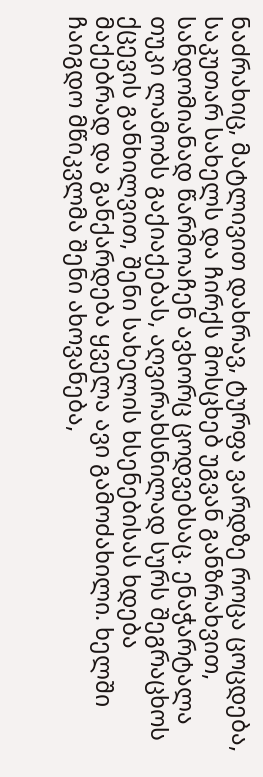ნაძრახიც, მატლივით დახრავ, ტურფა ვარდზე როცა ცოცდება, საკუთარ სახელს და ჩირქს მოსცხებ უგვან განზრახვით, სანდომიანად წარმოაჩენ ავხორც ცოდვებსაც. ენაჭარტალა თუკი ლამობს გაქიაქებას, აღვირახსნილად სურს შეგრაცხოს ქცევის განხილვით, შენი სახელის ხსენებისას ხდება მაქებრად და განქარდება ყველა ავი გამოძახილი. ხელში ჩაიგდო მწიკვლმა შენი ახოვანება,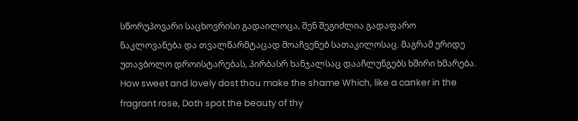სწორუპოვარი საცხოვრისი გადაილოცა, შენ შეგიძლია გადაფარო ნაკლოვანება და თვალწარმტაცად მოაჩვენებ სათაკილოსაც. მაგრამ ერიდე უთავბოლო დროისტარებას, პირბასრ ხანჯალსაც დააჩლუნგებს ხშირი ხმარება. How sweet and lovely dost thou make the shame Which, like a canker in the fragrant rose, Doth spot the beauty of thy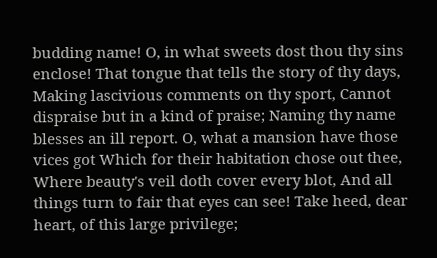budding name! O, in what sweets dost thou thy sins enclose! That tongue that tells the story of thy days, Making lascivious comments on thy sport, Cannot dispraise but in a kind of praise; Naming thy name blesses an ill report. O, what a mansion have those vices got Which for their habitation chose out thee, Where beauty's veil doth cover every blot, And all things turn to fair that eyes can see! Take heed, dear heart, of this large privilege;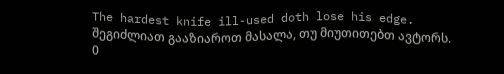The hardest knife ill-used doth lose his edge.
შეგიძლიათ გააზიაროთ მასალა, თუ მიუთითებთ ავტორს.
0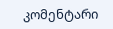კომენტარი